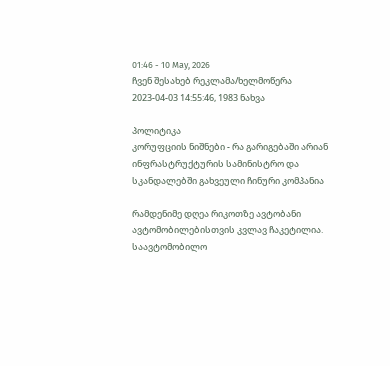01:46 - 10 May, 2026
ჩვენ შესახებ რეკლამა/ხელმოწერა
2023-04-03 14:55:46, 1983 ნახვა

პოლიტიკა
კორუფციის ნიშნები - რა გარიგებაში არიან ინფრასტრუქტურის სამინისტრო და სკანდალებში გახვეული ჩინური კომპანია

რამდენიმე დღეა რიკოთზე ავტობანი ავტომობილებისთვის კვლავ ჩაკეტილია. საავტომობილო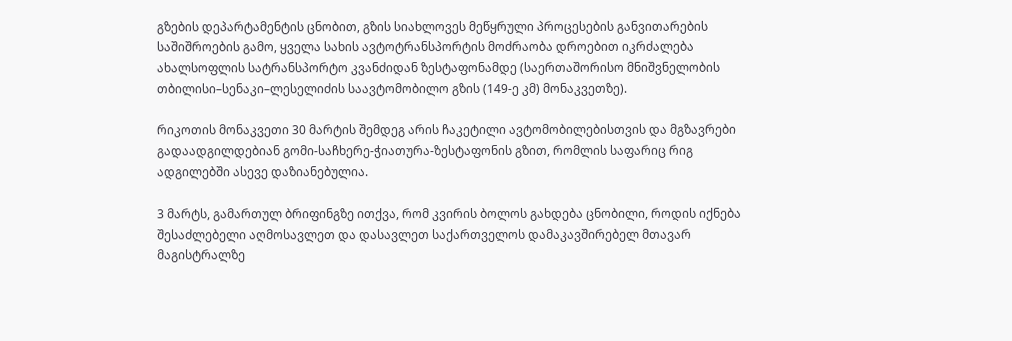გზების დეპარტამენტის ცნობით, გზის სიახლოვეს მეწყრული პროცესების განვითარების საშიშროების გამო, ყველა სახის ავტოტრანსპორტის მოძრაობა დროებით იკრძალება ახალსოფლის სატრანსპორტო კვანძიდან ზესტაფონამდე (საერთაშორისო მნიშვნელობის თბილისი–სენაკი–ლესელიძის საავტომობილო გზის (149-ე კმ) მონაკვეთზე).

რიკოთის მონაკვეთი 30 მარტის შემდეგ არის ჩაკეტილი ავტომობილებისთვის და მგზავრები გადაადგილდებიან გომი-საჩხერე-ჭიათურა-ზესტაფონის გზით, რომლის საფარიც რიგ ადგილებში ასევე დაზიანებულია.

3 მარტს, გამართულ ბრიფინგზე ითქვა, რომ კვირის ბოლოს გახდება ცნობილი, როდის იქნება შესაძლებელი აღმოსავლეთ და დასავლეთ საქართველოს დამაკავშირებელ მთავარ მაგისტრალზე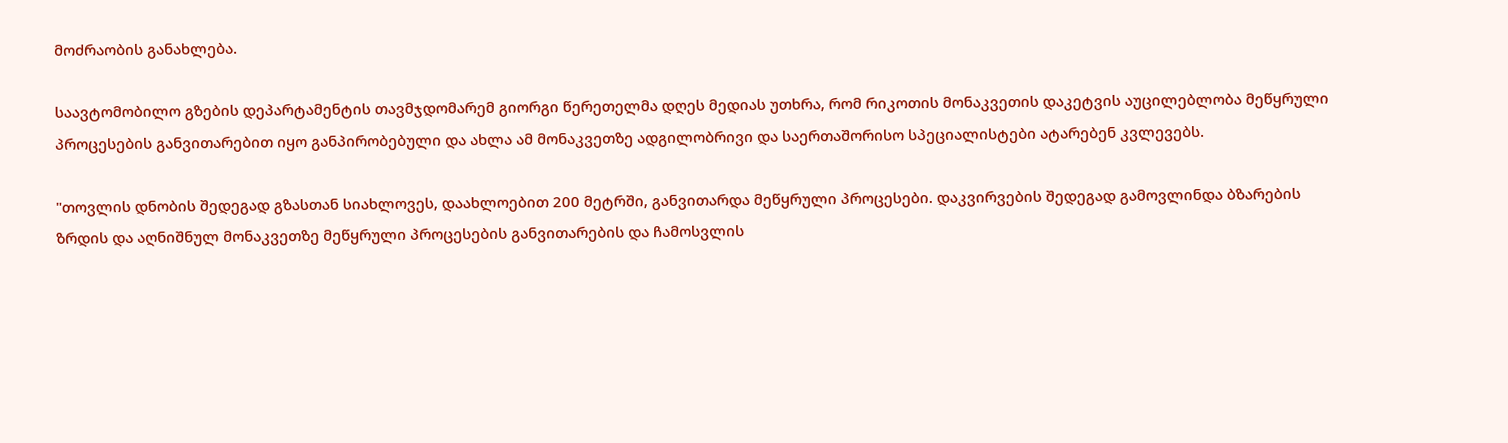მოძრაობის განახლება.

საავტომობილო გზების დეპარტამენტის თავმჯდომარემ გიორგი წერეთელმა დღეს მედიას უთხრა, რომ რიკოთის მონაკვეთის დაკეტვის აუცილებლობა მეწყრული პროცესების განვითარებით იყო განპირობებული და ახლა ამ მონაკვეთზე ადგილობრივი და საერთაშორისო სპეციალისტები ატარებენ კვლევებს.

"თოვლის დნობის შედეგად გზასთან სიახლოვეს, დაახლოებით 200 მეტრში, განვითარდა მეწყრული პროცესები. დაკვირვების შედეგად გამოვლინდა ბზარების ზრდის და აღნიშნულ მონაკვეთზე მეწყრული პროცესების განვითარების და ჩამოსვლის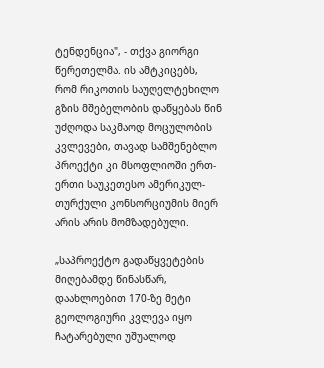ტენდენცია", - თქვა გიორგი წერეთელმა. ის ამტკიცებს, რომ რიკოთის საუღელტეხილო გზის მშებელობის დაწყებას წინ უძღოდა საკმაოდ მოცულობის კვლევები, თავად სამშენებლო პროექტი კი მსოფლიოში ერთ-ერთი საუკეთესო ამერიკულ-თურქული კონსორციუმის მიერ არის არის მომზადებული.

„საპროექტო გადაწყვეტების მიღებამდე წინასწარ, დაახლოებით 170-ზე მეტი გეოლოგიური კვლევა იყო ჩატარებული უშუალოდ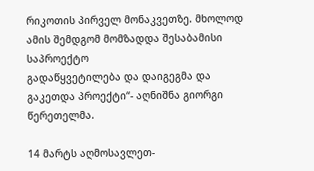რიკოთის პირველ მონაკვეთზე. მხოლოდ ამის შემდგომ მომზადდა შესაბამისი საპროექტო
გადაწყვეტილება და დაიგეგმა და გაკეთდა პროექტი“- აღნიშნა გიორგი წერეთელმა.

14 მარტს აღმოსავლეთ-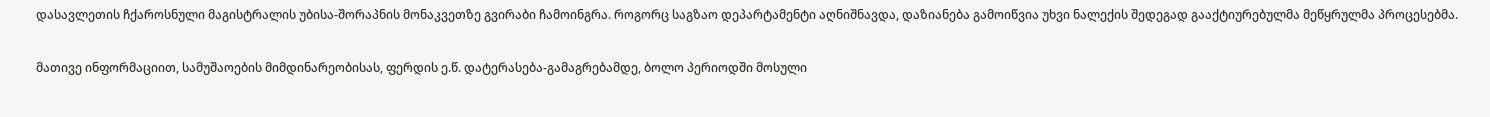დასავლეთის ჩქაროსნული მაგისტრალის უბისა-შორაპნის მონაკვეთზე გვირაბი ჩამოინგრა. როგორც საგზაო დეპარტამენტი აღნიშნავდა, დაზიანება გამოიწვია უხვი ნალექის შედეგად გააქტიურებულმა მეწყრულმა პროცესებმა.

მათივე ინფორმაციით, სამუშაოების მიმდინარეობისას, ფერდის ე.წ. დატერასება-გამაგრებამდე, ბოლო პერიოდში მოსული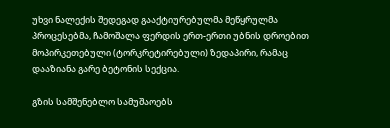უხვი ნალექის შედეგად გააქტიურებულმა მეწყრულმა პროცესებმა, ჩამოშალა ფერდის ერთ-ერთი უბნის დროებით მოპირკეთებული (ტორკრეტირებული) ზედაპირი, რამაც დააზიანა გარე ბეტონის სექცია.

გზის სამშენებლო სამუშაოებს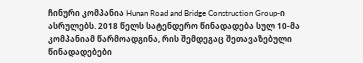ჩინური კომპანია Hunan Road and Bridge Construction Group-ი ასრულებს. 2018 წელს სატენდერო წინადადება სულ 10-მა კომპანიამ წარმოადგინა, რის შემდეგაც შეთავაზებული წინადადებები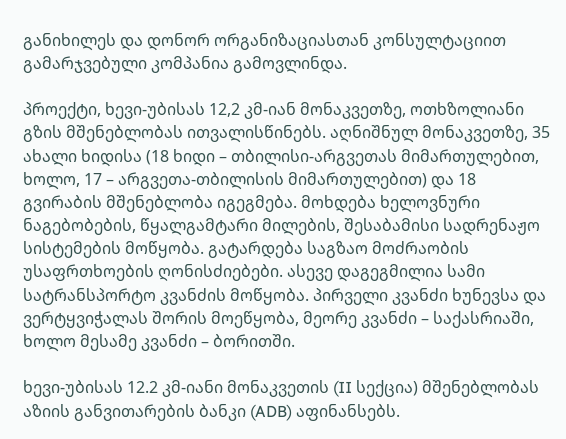განიხილეს და დონორ ორგანიზაციასთან კონსულტაციით გამარჯვებული კომპანია გამოვლინდა.

პროექტი, ხევი-უბისას 12,2 კმ-იან მონაკვეთზე, ოთხზოლიანი გზის მშენებლობას ითვალისწინებს. აღნიშნულ მონაკვეთზე, 35 ახალი ხიდისა (18 ხიდი – თბილისი-არგვეთას მიმართულებით, ხოლო, 17 – არგვეთა-თბილისის მიმართულებით) და 18 გვირაბის მშენებლობა იგეგმება. მოხდება ხელოვნური ნაგებობების, წყალგამტარი მილების, შესაბამისი სადრენაჟო სისტემების მოწყობა. გატარდება საგზაო მოძრაობის უსაფრთხოების ღონისძიებები. ასევე დაგეგმილია სამი  სატრანსპორტო კვანძის მოწყობა. პირველი კვანძი ხუნევსა და ვერტყვიჭალას შორის მოეწყობა, მეორე კვანძი – საქასრიაში, ხოლო მესამე კვანძი – ბორითში.

ხევი-უბისას 12.2 კმ-იანი მონაკვეთის (II სექცია) მშენებლობას აზიის განვითარების ბანკი (ADB) აფინანსებს.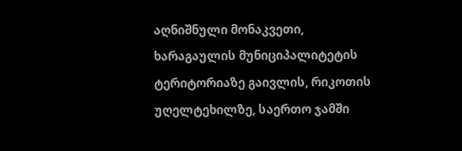აღნიშნული მონაკვეთი, ხარაგაულის მუნიციპალიტეტის ტერიტორიაზე გაივლის, რიკოთის უღელტეხილზე, საერთო ჯამში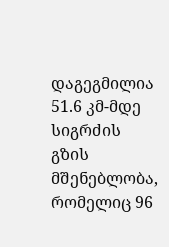დაგეგმილია 51.6 კმ-მდე სიგრძის გზის მშენებლობა, რომელიც 96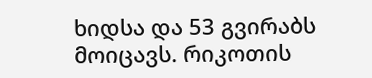ხიდსა და 53 გვირაბს მოიცავს. რიკოთის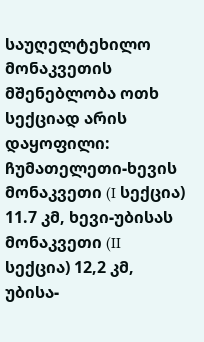საუღელტეხილო მონაკვეთის მშენებლობა ოთხ სექციად არის დაყოფილი: ჩუმათელეთი-ხევის მონაკვეთი (I სექცია) 11.7 კმ, ხევი-უბისას მონაკვეთი (II სექცია) 12,2 კმ, უბისა-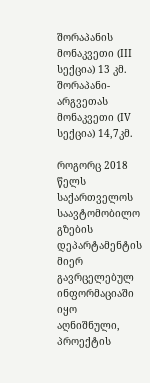შორაპანის მონაკვეთი (III სექცია) 13 კმ. შორაპანი-არგვეთას მონაკვეთი (IV სექცია) 14,7კმ.

როგორც 2018 წელს საქართველოს საავტომობილო გზების დეპარტამენტის მიერ გავრცელებულ ინფორმაციაში იყო აღნიშნული, პროექტის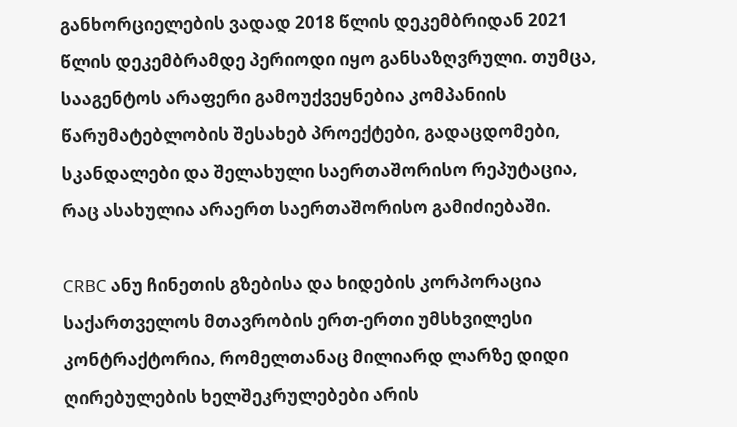განხორციელების ვადად 2018 წლის დეკემბრიდან 2021 წლის დეკემბრამდე პერიოდი იყო განსაზღვრული. თუმცა, სააგენტოს არაფერი გამოუქვეყნებია კომპანიის წარუმატებლობის შესახებ პროექტები, გადაცდომები, სკანდალები და შელახული საერთაშორისო რეპუტაცია, რაც ასახულია არაერთ საერთაშორისო გამიძიებაში.

CRBC ანუ ჩინეთის გზებისა და ხიდების კორპორაცია საქართველოს მთავრობის ერთ-ერთი უმსხვილესი კონტრაქტორია, რომელთანაც მილიარდ ლარზე დიდი ღირებულების ხელშეკრულებები არის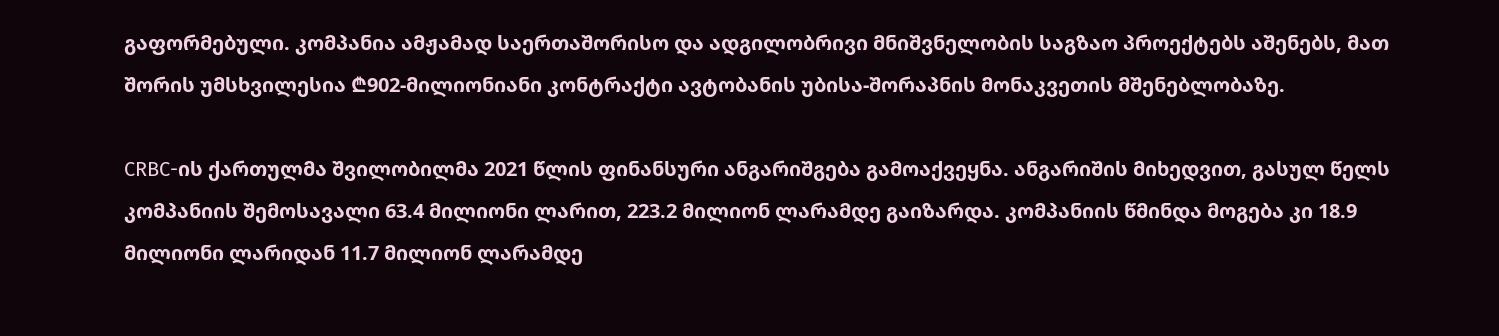გაფორმებული. კომპანია ამჟამად საერთაშორისო და ადგილობრივი მნიშვნელობის საგზაო პროექტებს აშენებს, მათ შორის უმსხვილესია ₾902-მილიონიანი კონტრაქტი ავტობანის უბისა-შორაპნის მონაკვეთის მშენებლობაზე.

CRBC-ის ქართულმა შვილობილმა 2021 წლის ფინანსური ანგარიშგება გამოაქვეყნა. ანგარიშის მიხედვით, გასულ წელს კომპანიის შემოსავალი 63.4 მილიონი ლარით, 223.2 მილიონ ლარამდე გაიზარდა. კომპანიის წმინდა მოგება კი 18.9 მილიონი ლარიდან 11.7 მილიონ ლარამდე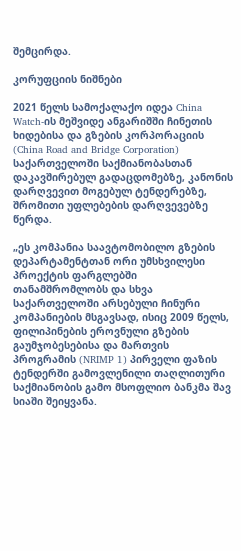შემცირდა.

კორუფციის ნიშნები

2021 წელს სამოქალაქო იდეა China Watch-ის მეშვიდე ანგარიშში ჩინეთის ხიდებისა და გზების კორპორაციის (China Road and Bridge Corporation) საქართველოში საქმიანობასთან დაკავშირებულ გადაცდომებზე, კანონის დარღვევით მოგებულ ტენდერებზე, შრომითი უფლებების დარღვევებზე წერდა.

„ეს კომპანია საავტომობილო გზების დეპარტამენტთან ორი უმსხვილესი პროექტის ფარგლებში თანამშრომლობს და სხვა საქართველოში არსებული ჩინური კომპანიების მსგავსად, ისიც 2009 წელს, ფილიპინების ეროვნული გზების გაუმჯობესებისა და მართვის პროგრამის (NRIMP 1) პირველი ფაზის ტენდერში გამოვლენილი თაღლითური საქმიანობის გამო მსოფლიო ბანკმა შავ სიაში შეიყვანა.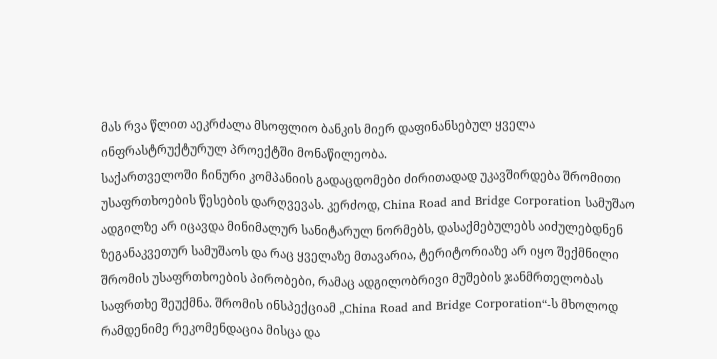მას რვა წლით აეკრძალა მსოფლიო ბანკის მიერ დაფინანსებულ ყველა ინფრასტრუქტურულ პროექტში მონაწილეობა.
საქართველოში ჩინური კომპანიის გადაცდომები ძირითადად უკავშირდება შრომითი უსაფრთხოების წესების დარღვევას. კერძოდ, China Road and Bridge Corporation სამუშაო ადგილზე არ იცავდა მინიმალურ სანიტარულ ნორმებს, დასაქმებულებს აიძულებდნენ ზეგანაკვეთურ სამუშაოს და რაც ყველაზე მთავარია, ტერიტორიაზე არ იყო შექმნილი შრომის უსაფრთხოების პირობები, რამაც ადგილობრივი მუშების ჯანმრთელობას საფრთხე შეუქმნა. შრომის ინსპექციამ „China Road and Bridge Corporation“-ს მხოლოდ რამდენიმე რეკომენდაცია მისცა და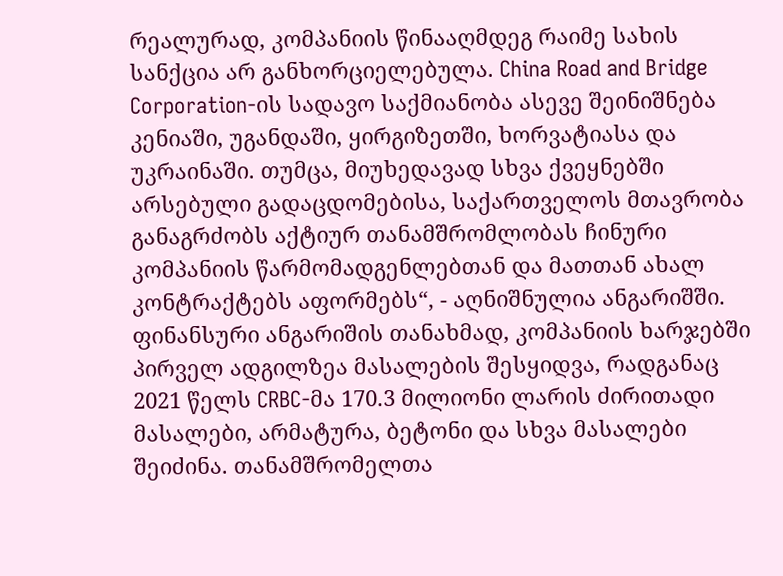რეალურად, კომპანიის წინააღმდეგ რაიმე სახის სანქცია არ განხორციელებულა. China Road and Bridge Corporation-ის სადავო საქმიანობა ასევე შეინიშნება კენიაში, უგანდაში, ყირგიზეთში, ხორვატიასა და უკრაინაში. თუმცა, მიუხედავად სხვა ქვეყნებში არსებული გადაცდომებისა, საქართველოს მთავრობა განაგრძობს აქტიურ თანამშრომლობას ჩინური კომპანიის წარმომადგენლებთან და მათთან ახალ კონტრაქტებს აფორმებს“, - აღნიშნულია ანგარიშში.
ფინანსური ანგარიშის თანახმად, კომპანიის ხარჯებში პირველ ადგილზეა მასალების შესყიდვა, რადგანაც 2021 წელს CRBC-მა 170.3 მილიონი ლარის ძირითადი მასალები, არმატურა, ბეტონი და სხვა მასალები შეიძინა. თანამშრომელთა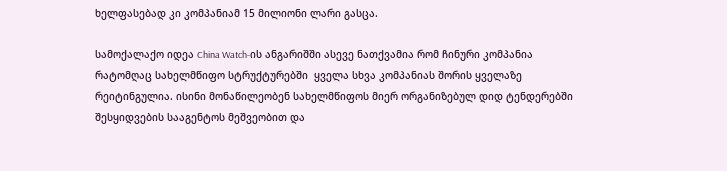ხელფასებად კი კომპანიამ 15 მილიონი ლარი გასცა.

სამოქალაქო იდეა China Watch-ის ანგარიშში ასევე ნათქვამია რომ ჩინური კომპანია რატომღაც სახელმწიფო სტრუქტურებში  ყველა სხვა კომპანიას შორის ყველაზე რეიტინგულია. ისინი მონაწილეობენ სახელმწიფოს მიერ ორგანიზებულ დიდ ტენდერებში შესყიდვების სააგენტოს მეშვეობით და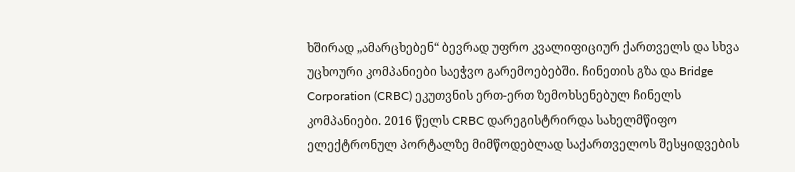ხშირად „ამარცხებენ“ ბევრად უფრო კვალიფიციურ ქართველს და სხვა უცხოური კომპანიები საეჭვო გარემოებებში. ჩინეთის გზა და Bridge Corporation (CRBC) ეკუთვნის ერთ-ერთ ზემოხსენებულ ჩინელს კომპანიები. 2016 წელს CRBC დარეგისტრირდა სახელმწიფო ელექტრონულ პორტალზე მიმწოდებლად საქართველოს შესყიდვების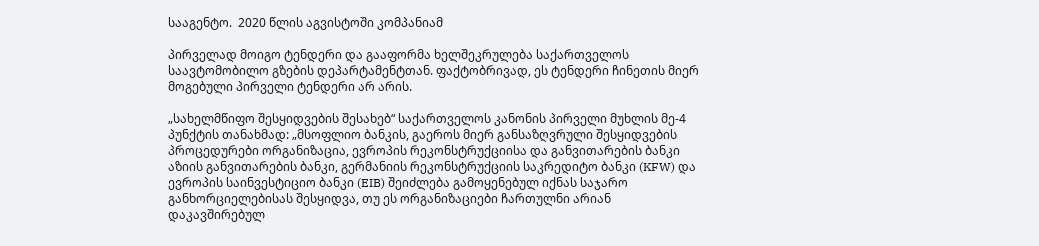სააგენტო.  2020 წლის აგვისტოში კომპანიამ

პირველად მოიგო ტენდერი და გააფორმა ხელშეკრულება საქართველოს საავტომობილო გზების დეპარტამენტთან. ფაქტობრივად, ეს ტენდერი ჩინეთის მიერ მოგებული პირველი ტენდერი არ არის.

„სახელმწიფო შესყიდვების შესახებ“ საქართველოს კანონის პირველი მუხლის მე-4 პუნქტის თანახმად: „მსოფლიო ბანკის, გაეროს მიერ განსაზღვრული შესყიდვების პროცედურები ორგანიზაცია, ევროპის რეკონსტრუქციისა და განვითარების ბანკი აზიის განვითარების ბანკი, გერმანიის რეკონსტრუქციის საკრედიტო ბანკი (KFW) და ევროპის საინვესტიციო ბანკი (EIB) შეიძლება გამოყენებულ იქნას საჯარო განხორციელებისას შესყიდვა, თუ ეს ორგანიზაციები ჩართულნი არიან დაკავშირებულ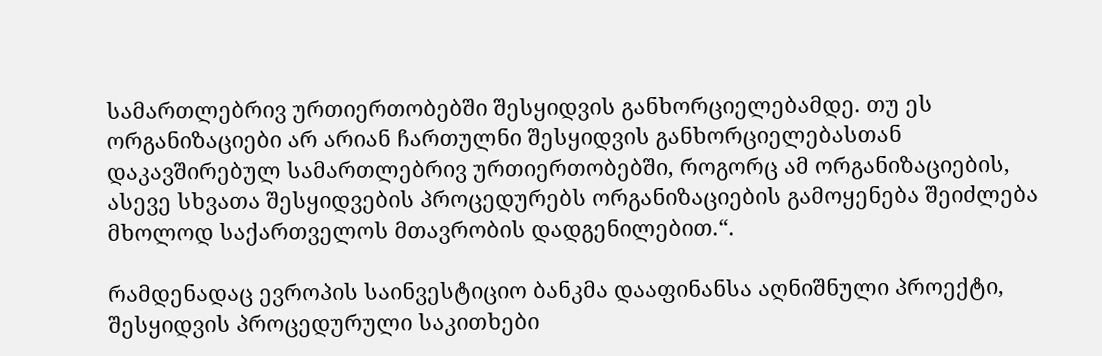სამართლებრივ ურთიერთობებში შესყიდვის განხორციელებამდე. თუ ეს ორგანიზაციები არ არიან ჩართულნი შესყიდვის განხორციელებასთან დაკავშირებულ სამართლებრივ ურთიერთობებში, როგორც ამ ორგანიზაციების, ასევე სხვათა შესყიდვების პროცედურებს ორგანიზაციების გამოყენება შეიძლება მხოლოდ საქართველოს მთავრობის დადგენილებით.“.

რამდენადაც ევროპის საინვესტიციო ბანკმა დააფინანსა აღნიშნული პროექტი, შესყიდვის პროცედურული საკითხები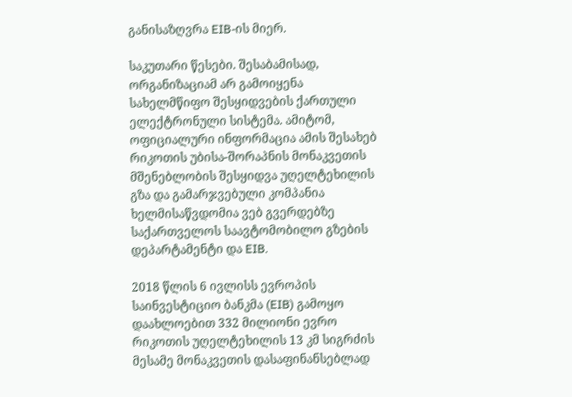განისაზღვრა EIB-ის მიერ.

საკუთარი წესები. შესაბამისად, ორგანიზაციამ არ გამოიყენა სახელმწიფო შესყიდვების ქართული ელექტრონული სისტემა. ამიტომ, ოფიციალური ინფორმაცია ამის შესახებ რიკოთის უბისა-შორაპნის მონაკვეთის მშენებლობის შესყიდვა უღელტეხილის გზა და გამარჯვებული კომპანია ხელმისაწვდომია ვებ გვერდებზე საქართველოს საავტომობილო გზების დეპარტამენტი და EIB.

2018 წლის 6 ივლისს ევროპის საინვესტიციო ბანკმა (EIB) გამოყო დაახლოებით 332 მილიონი ევრო რიკოთის უღელტეხილის 13 კმ სიგრძის მესამე მონაკვეთის დასაფინანსებლად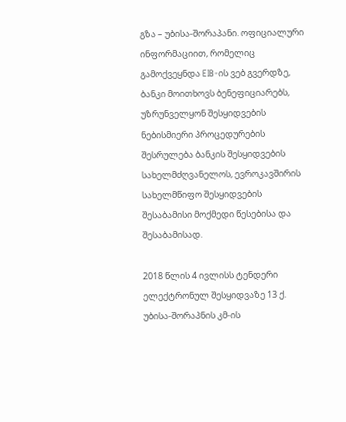გზა – უბისა-შორაპანი. ოფიციალური ინფორმაციით, რომელიც გამოქვეყნდა EIB-ის ვებ გვერდზე, ბანკი მოითხოვს ბენეფიციარებს, უზრუნველყონ შესყიდვების ნებისმიერი პროცედურების შესრულება ბანკის შესყიდვების სახელმძღვანელოს, ევროკავშირის სახელმწიფო შესყიდვების შესაბამისი მოქმედი წესებისა და შესაბამისად.

2018 წლის 4 ივლისს ტენდერი ელექტრონულ შესყიდვაზე 13 ქ. უბისა-შორაპნის კმ-ის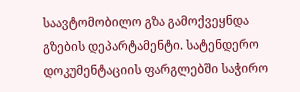საავტომობილო გზა გამოქვეყნდა გზების დეპარტამენტი. სატენდერო დოკუმენტაციის ფარგლებში საჭირო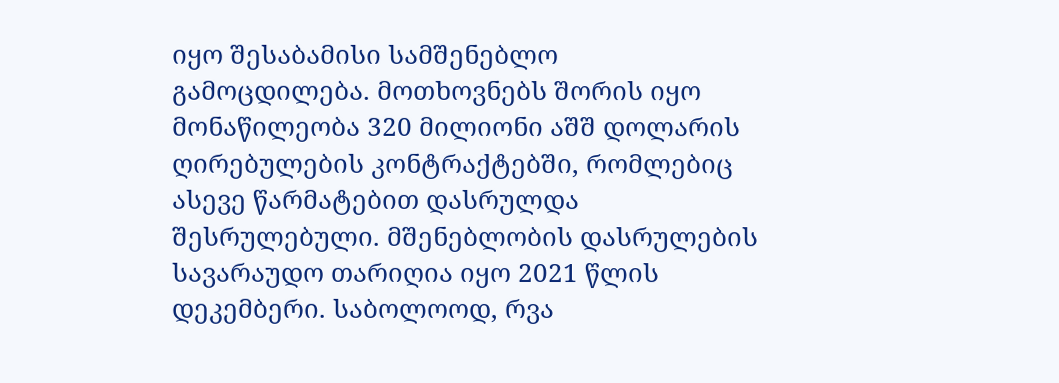იყო შესაბამისი სამშენებლო გამოცდილება. მოთხოვნებს შორის იყო მონაწილეობა 320 მილიონი აშშ დოლარის ღირებულების კონტრაქტებში, რომლებიც ასევე წარმატებით დასრულდა შესრულებული. მშენებლობის დასრულების სავარაუდო თარიღია იყო 2021 წლის დეკემბერი. საბოლოოდ, რვა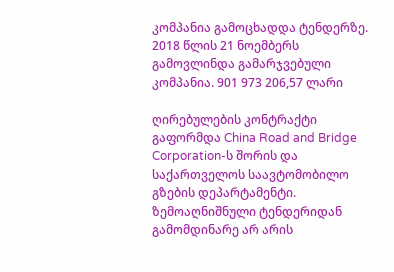კომპანია გამოცხადდა ტენდერზე. 2018 წლის 21 ნოემბერს გამოვლინდა გამარჯვებული კომპანია. 901 973 206,57 ლარი

ღირებულების კონტრაქტი გაფორმდა China Road and Bridge Corporation-ს შორის და საქართველოს საავტომობილო გზების დეპარტამენტი. ზემოაღნიშნული ტენდერიდან გამომდინარე არ არის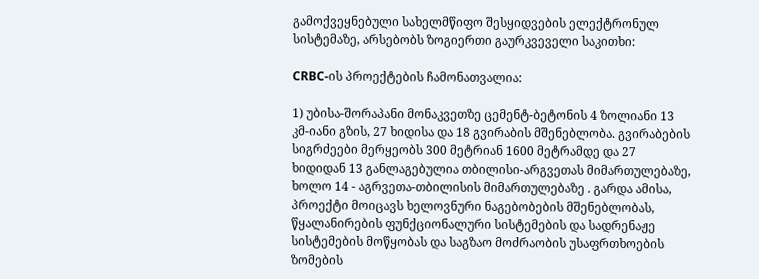გამოქვეყნებული სახელმწიფო შესყიდვების ელექტრონულ სისტემაზე, არსებობს ზოგიერთი გაურკვეველი საკითხი:

CRBC-ის პროექტების ჩამონათვალია:

1) უბისა-შორაპანი მონაკვეთზე ცემენტ-ბეტონის 4 ზოლიანი 13 კმ-იანი გზის, 27 ხიდისა და 18 გვირაბის მშენებლობა. გვირაბების სიგრძეები მერყეობს 300 მეტრიან 1600 მეტრამდე და 27 ხიდიდან 13 განლაგებულია თბილისი-არგვეთას მიმართულებაზე, ხოლო 14 - აგრვეთა-თბილისის მიმართულებაზე . გარდა ამისა, პროექტი მოიცავს ხელოვნური ნაგებობების მშენებლობას, წყალანირების ფუნქციონალური სისტემების და სადრენაჟე სისტემების მოწყობას და საგზაო მოძრაობის უსაფრთხოების ზომების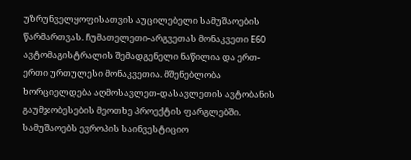უზრუნველყოფისათვის აუცილებელი სამუშაოების წარმართვას. ჩუმათელეთი-არგვეთას მონაკვეთი E60 ავტომაგისტრალის შემადგენელი ნაწილია და ერთ-ერთი ურთულესი მონაკვეთია. მშენებლობა ხორციელდება აღმოსავლეთ-დასავლეთის ავტობანის გაუმჯობესების მეოთხე პროექტის ფარგლებში. სამუშაოებს ევროპის საინვესტიციო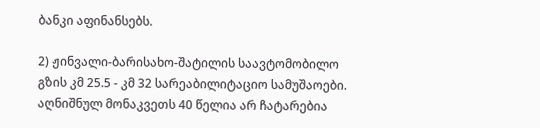ბანკი აფინანსებს.

2) ჟინვალი-ბარისახო-შატილის საავტომობილო გზის კმ 25.5 - კმ 32 სარეაბილიტაციო სამუშაოები. აღნიშნულ მონაკვეთს 40 წელია არ ჩატარებია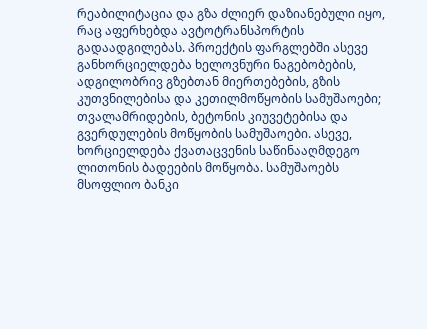რეაბილიტაცია და გზა ძლიერ დაზიანებული იყო, რაც აფერხებდა ავტოტრანსპორტის გადაადგილებას. პროექტის ფარგლებში ასევე განხორციელდება ხელოვნური ნაგებობების, ადგილობრივ გზებთან მიერთებების, გზის კუთვნილებისა და კეთილმოწყობის სამუშაოები; თვალამრიდების, ბეტონის კიუვეტებისა და გვერდულების მოწყობის სამუშაოები. ასევე, ხორციელდება ქვათაცვენის საწინააღმდეგო ლითონის ბადეების მოწყობა. სამუშაოებს მსოფლიო ბანკი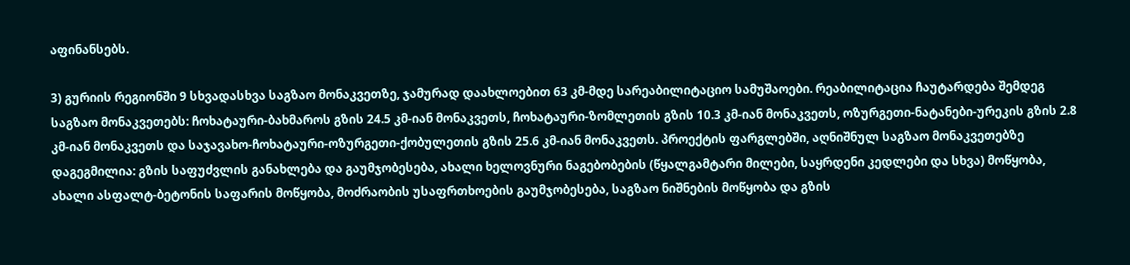აფინანსებს.

3) გურიის რეგიონში 9 სხვადასხვა საგზაო მონაკვეთზე, ჯამურად დაახლოებით 63 კმ-მდე სარეაბილიტაციო სამუშაოები. რეაბილიტაცია ჩაუტარდება შემდეგ საგზაო მონაკვეთებს: ჩოხატაური-ბახმაროს გზის 24.5 კმ-იან მონაკვეთს, ჩოხატაური-ზომლეთის გზის 10.3 კმ-იან მონაკვეთს, ოზურგეთი-ნატანები-ურეკის გზის 2.8 კმ-იან მონაკვეთს და საჯავახო-ჩოხატაური-ოზურგეთი-ქობულეთის გზის 25.6 კმ-იან მონაკვეთს. პროექტის ფარგლებში, აღნიშნულ საგზაო მონაკვეთებზე დაგეგმილია: გზის საფუძვლის განახლება და გაუმჯობესება, ახალი ხელოვნური ნაგებობების (წყალგამტარი მილები, საყრდენი კედლები და სხვა) მოწყობა, ახალი ასფალტ-ბეტონის საფარის მოწყობა, მოძრაობის უსაფრთხოების გაუმჯობესება, საგზაო ნიშნების მოწყობა და გზის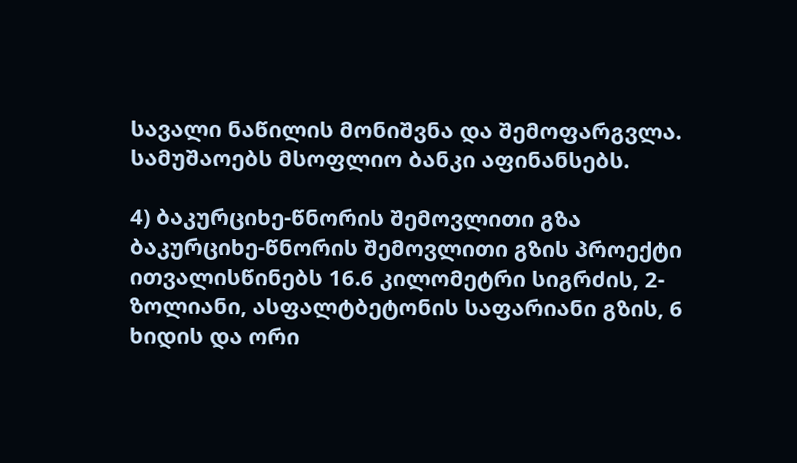სავალი ნაწილის მონიშვნა და შემოფარგვლა. სამუშაოებს მსოფლიო ბანკი აფინანსებს.

4) ბაკურციხე-წნორის შემოვლითი გზა ბაკურციხე-წნორის შემოვლითი გზის პროექტი ითვალისწინებს 16.6 კილომეტრი სიგრძის, 2-ზოლიანი, ასფალტბეტონის საფარიანი გზის, 6 ხიდის და ორი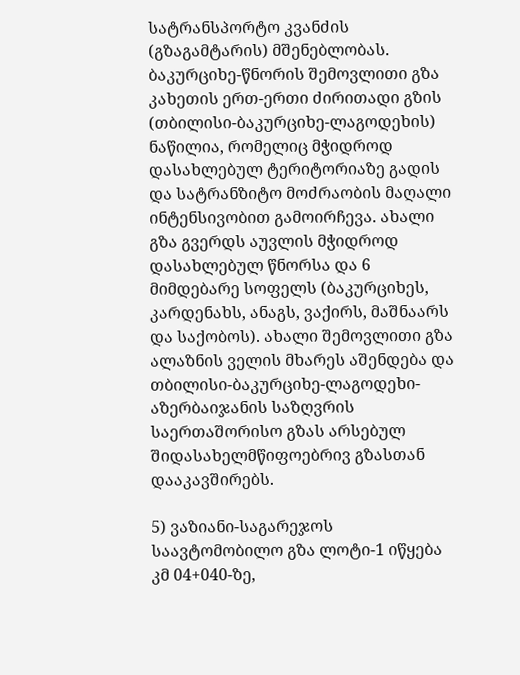სატრანსპორტო კვანძის (გზაგამტარის) მშენებლობას. ბაკურციხე-წნორის შემოვლითი გზა კახეთის ერთ-ერთი ძირითადი გზის (თბილისი-ბაკურციხე-ლაგოდეხის) ნაწილია, რომელიც მჭიდროდ დასახლებულ ტერიტორიაზე გადის და სატრანზიტო მოძრაობის მაღალი ინტენსივობით გამოირჩევა. ახალი გზა გვერდს აუვლის მჭიდროდ დასახლებულ წნორსა და 6 მიმდებარე სოფელს (ბაკურციხეს, კარდენახს, ანაგს, ვაქირს, მაშნაარს და საქობოს). ახალი შემოვლითი გზა ალაზნის ველის მხარეს აშენდება და თბილისი-ბაკურციხე-ლაგოდეხი-აზერბაიჯანის საზღვრის საერთაშორისო გზას არსებულ შიდასახელმწიფოებრივ გზასთან დააკავშირებს.

5) ვაზიანი-საგარეჯოს საავტომობილო გზა ლოტი-1 იწყება კმ 04+040-ზე,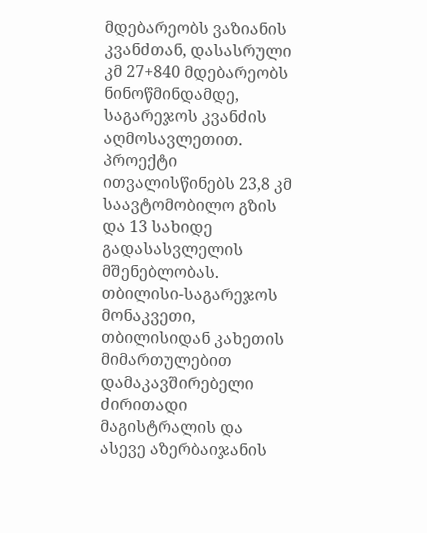მდებარეობს ვაზიანის კვანძთან, დასასრული კმ 27+840 მდებარეობს ნინოწმინდამდე, საგარეჯოს კვანძის აღმოსავლეთით. პროექტი ითვალისწინებს 23,8 კმ საავტომობილო გზის და 13 სახიდე გადასასვლელის მშენებლობას. თბილისი-საგარეჯოს მონაკვეთი, თბილისიდან კახეთის მიმართულებით დამაკავშირებელი ძირითადი მაგისტრალის და ასევე აზერბაიჯანის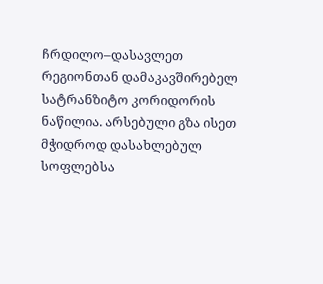ჩრდილო–დასავლეთ რეგიონთან დამაკავშირებელ სატრანზიტო კორიდორის ნაწილია. არსებული გზა ისეთ მჭიდროდ დასახლებულ სოფლებსა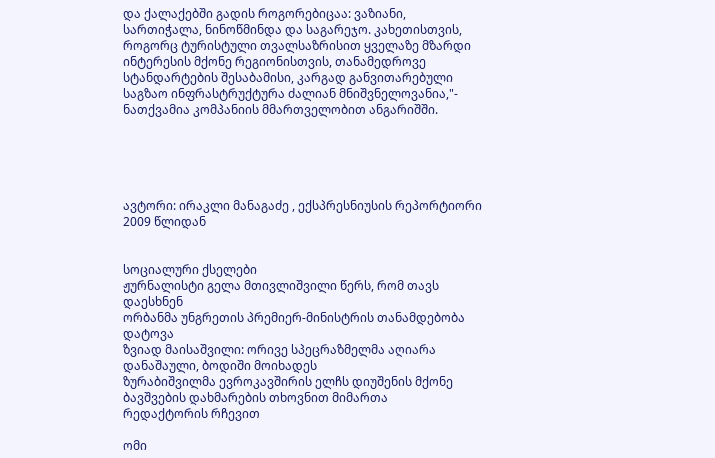და ქალაქებში გადის როგორებიცაა: ვაზიანი, სართიჭალა, ნინოწმინდა და საგარეჯო. კახეთისთვის, როგორც ტურისტული თვალსაზრისით ყველაზე მზარდი ინტერესის მქონე რეგიონისთვის, თანამედროვე სტანდარტების შესაბამისი, კარგად განვითარებული საგზაო ინფრასტრუქტურა ძალიან მნიშვნელოვანია,"- ნათქვამია კომპანიის მმართველობით ანგარიშში.





ავტორი: ირაკლი მანაგაძე , ექსპრესნიუსის რეპორტიორი 2009 წლიდან


სოციალური ქსელები
ჟურნალისტი გელა მთივლიშვილი წერს, რომ თავს დაესხნენ
ორბანმა უნგრეთის პრემიერ-მინისტრის თანამდებობა დატოვა
ზვიად მაისაშვილი: ორივე სპეცრაზმელმა აღიარა დანაშაული, ბოდიში მოიხადეს
ზურაბიშვილმა ევროკავშირის ელჩს დიუშენის მქონე ბავშვების დახმარების თხოვნით მიმართა
რედაქტორის რჩევით

ომი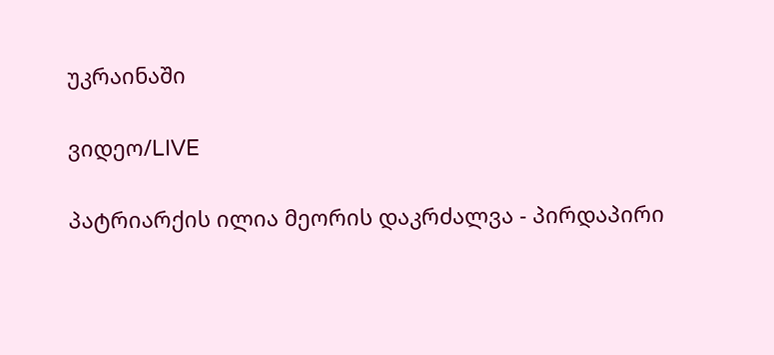უკრაინაში

ვიდეო/LIVE

პატრიარქის ილია მეორის დაკრძალვა - პირდაპირი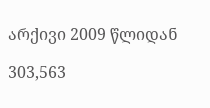არქივი 2009 წლიდან

303,563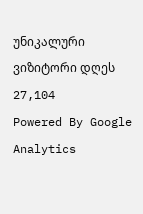უნიკალური
ვიზიტორი დღეს 27,104
Powered By Google Analytics